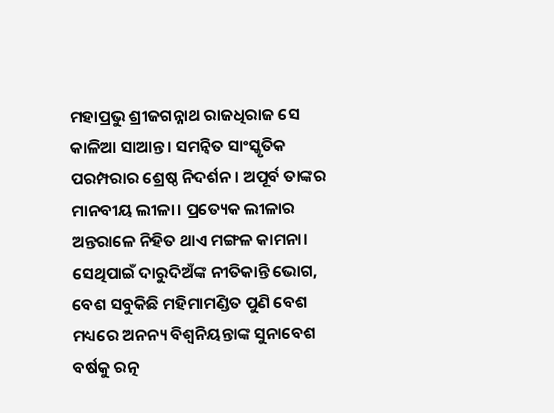ମହାପ୍ରଭୁ ଶ୍ରୀଜଗନ୍ନାଥ ରାଜଧିରାଜ ସେ କାଳିଆ ସାଆନ୍ତ। ସମନ୍ବିତ ସାଂସ୍କୃତିକ ପରମ୍ପରାର ଶ୍ରେଷ୍ଠ ନିଦର୍ଶନ। ଅପୂର୍ବ ତାଙ୍କର ମାନବୀୟ ଲୀଳା। ପ୍ରତ୍ୟେକ ଲୀଳାର ଅନ୍ତରାଳେ ନିହିତ ଥାଏ ମଙ୍ଗଳ କାମନା। ସେଥିପାଇଁ ଦାରୁଦିଅଁଙ୍କ ନୀତିକାନ୍ତି ଭୋଗ, ବେଶ ସବୁକିଛି ମହିମାମଣ୍ଡିତ ପୁଣି ବେଶ ମଧ୍ୟରେ ଅନନ୍ୟ ବିଶ୍ବନିୟନ୍ତାଙ୍କ ସୁନାବେଶ ବର୍ଷକୁ ରତ୍ନ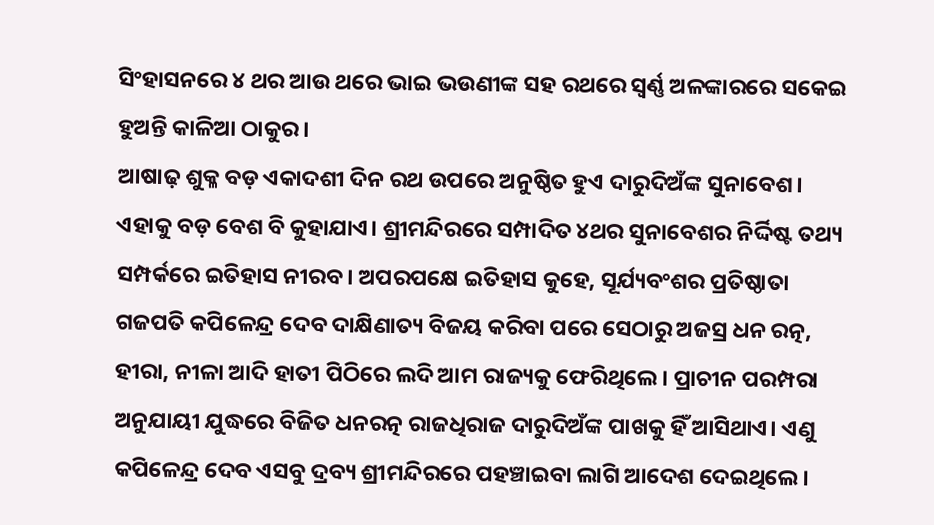ସିଂହାସନରେ ୪ ଥର ଆଉ ଥରେ ଭାଇ ଭଉଣୀଙ୍କ ସହ ରଥରେ ସ୍ବର୍ଣ୍ଣ ଅଳଙ୍କାରରେ ସକେଇ ହୁଅନ୍ତି କାଳିଆ ଠାକୁର।
ଆଷାଢ଼ ଶୁକ୍ଳ ବଡ଼ ଏକାଦଶୀ ଦିନ ରଥ ଉପରେ ଅନୁଷ୍ଠିତ ହୁଏ ଦାରୁଦିଅଁଙ୍କ ସୁନାବେଶ। ଏହାକୁ ବଡ଼ ବେଶ ବି କୁହାଯାଏ। ଶ୍ରୀମନ୍ଦିରରେ ସମ୍ପାଦିତ ୪ଥର ସୁନାବେଶର ନିର୍ଦ୍ଦିଷ୍ଟ ତଥ୍ୟ ସମ୍ପର୍କରେ ଇତିହାସ ନୀରବ। ଅପରପକ୍ଷେ ଇତିହାସ କୁହେ, ସୂର୍ଯ୍ୟବଂଶର ପ୍ରତିଷ୍ଠାତା ଗଜପତି କପିଳେନ୍ଦ୍ର ଦେବ ଦାକ୍ଷିଣାତ୍ୟ ବିଜୟ କରିବା ପରେ ସେଠାରୁ ଅଜସ୍ର ଧନ ରତ୍ନ, ହୀରା, ନୀଳା ଆଦି ହାତୀ ପିଠିରେ ଲଦି ଆମ ରାଜ୍ୟକୁ ଫେରିଥିଲେ। ପ୍ରାଚୀନ ପରମ୍ପରା ଅନୁଯାୟୀ ଯୁଦ୍ଧରେ ବିଜିତ ଧନରତ୍ନ ରାଜଧିରାଜ ଦାରୁଦିଅଁଙ୍କ ପାଖକୁ ହିଁ ଆସିଥାଏ। ଏଣୁ କପିଳେନ୍ଦ୍ର ଦେବ ଏସବୁ ଦ୍ରବ୍ୟ ଶ୍ରୀମନ୍ଦିରରେ ପହଞ୍ଚାଇବା ଲାଗି ଆଦେଶ ଦେଇଥିଲେ।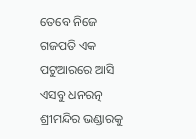ତେବେ ନିଜେ ଗଜପତି ଏକ ପଟୁଆରରେ ଆସି ଏସବୁ ଧନରତ୍ନ ଶ୍ରୀମନ୍ଦିର ଭଣ୍ଡାରକୁ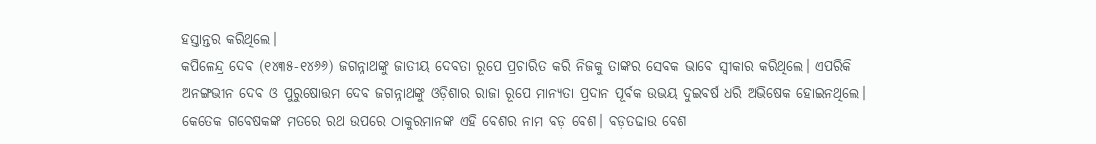ହସ୍ତାନ୍ତର କରିଥିଲେ।
କପିଳେନ୍ଦ୍ର ଦେବ (୧୪୩୫-୧୪୬୬) ଜଗନ୍ନାଥଙ୍କୁ ଜାତୀୟ ଦେବତା ରୂପେ ପ୍ରଚାରିତ କରି ନିଜକୁ ତାଙ୍କର ସେବକ ଭାବେ ସ୍ୱୀକାର କରିଥିଲେ। ଏପରିକି ଅନଙ୍ଗଭୀନ ଦେବ ଓ ପୁରୁଷୋତ୍ତମ ଦେବ ଜଗନ୍ନାଥଙ୍କୁ ଓଡ଼ିଶାର ରାଜା ରୂପେ ମାନ୍ୟତା ପ୍ରଦାନ ପୂର୍ବକ ଉଭୟ ଦୁଇବର୍ଷ ଧରି ଅଭିଷେକ ହୋଇନଥିଲେ। କେତେକ ଗବେଷକଙ୍କ ମତରେ ରଥ ଉପରେ ଠାକୁରମାନଙ୍କ ଏହି ବେଶର ନାମ ବଡ଼ ବେଶ। ବଡ଼ତଢାଉ ବେଶ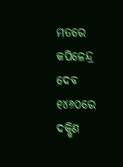ମତରେ କପିଳେନ୍ଦ୍ର ଦେବ ୧୪୬୦ରେ ଦକ୍ଷିଣ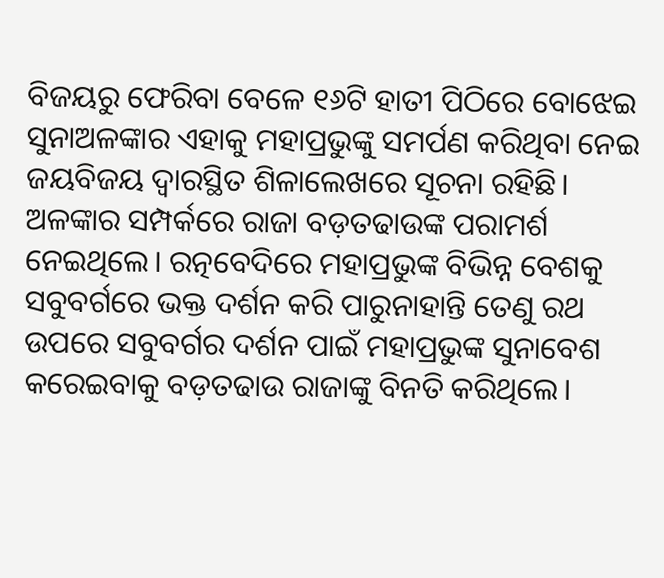ବିଜୟରୁ ଫେରିବା ବେଳେ ୧୬ଟି ହାତୀ ପିଠିରେ ବୋଝେଇ ସୁନାଅଳଙ୍କାର ଏହାକୁ ମହାପ୍ରଭୁଙ୍କୁ ସମର୍ପଣ କରିଥିବା ନେଇ ଜୟବିଜୟ ଦ୍ୱାରସ୍ଥିତ ଶିଳାଲେଖରେ ସୂଚନା ରହିଛି।
ଅଳଙ୍କାର ସମ୍ପର୍କରେ ରାଜା ବଡ଼ତଢାଉଙ୍କ ପରାମର୍ଶ ନେଇଥିଲେ। ରତ୍ନବେଦିରେ ମହାପ୍ରଭୁଙ୍କ ବିଭିନ୍ନ ବେଶକୁ ସବୁବର୍ଗରେ ଭକ୍ତ ଦର୍ଶନ କରି ପାରୁନାହାନ୍ତି ତେଣୁ ରଥ ଉପରେ ସବୁବର୍ଗର ଦର୍ଶନ ପାଇଁ ମହାପ୍ରଭୁଙ୍କ ସୁନାବେଶ କରେଇବାକୁ ବଡ଼ତଢାଉ ରାଜାଙ୍କୁ ବିନତି କରିଥିଲେ।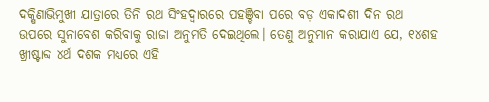ଦକ୍ଷିଣାଭିମୁଖୀ ଯାତ୍ରାରେ ତିନି ରଥ ସିଂହଦ୍ୱାରରେ ପହଞ୍ଚିବା ପରେ ବଡ଼ ଏକାଦଶୀ ଦିନ ରଥ ଉପରେ ସୁନାବେଶ କରିବାକୁ ରାଜା ଅନୁମତି ଦେଇଥିଲେ। ତେଣୁ ଅନୁମାନ କରାଯାଏ ଯେ, ୧୪ଶହ ଖ୍ରୀଷ୍ଟାବ୍ଦ ୪ର୍ଥ ଦଶକ ମଧ୍ୟରେ ଏହି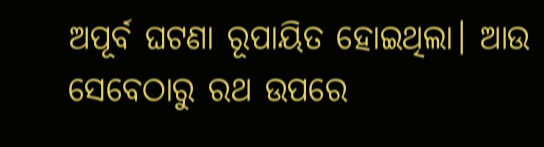ଅପୂର୍ବ ଘଟଣା ରୂପାୟିତ ହୋଇଥିଲା। ଆଉ ସେବେଠାରୁ ରଥ ଉପରେ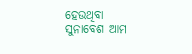ହେଉଥିବା ସୁନାବେଶ ଆମ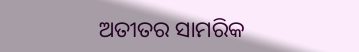ଅତୀତର ସାମରିକ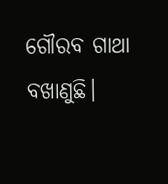ଗୌରବ ଗାଥା ବଖାଣୁଛି।